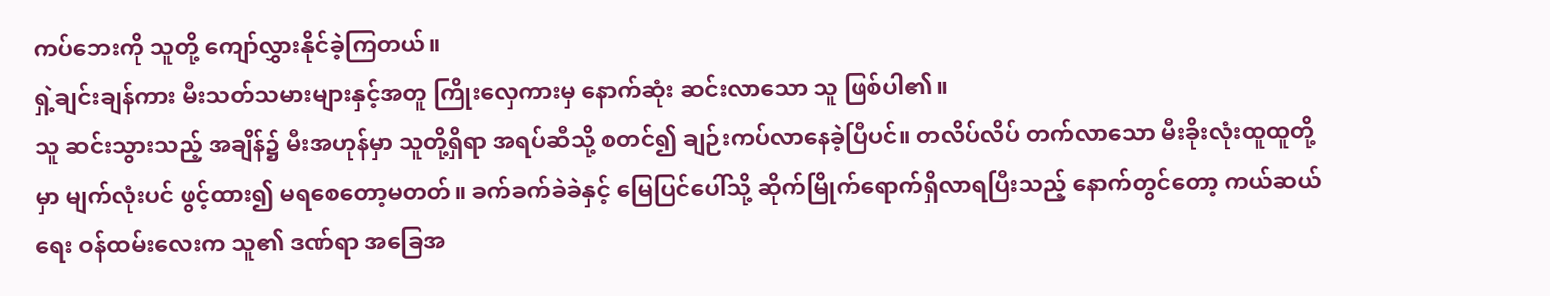ကပ်ဘေးကို သူတို့ ကျော်လွှားနိုင်ခဲ့ကြတယ်။
ရှဲ့ချင်းချန်ကား မီးသတ်သမားများနှင့်အတူ ကြိုးလှေကားမှ နောက်ဆုံး ဆင်းလာသော သူ ဖြစ်ပါ၏။
သူ ဆင်းသွားသည့် အချိန်၌ မီးအဟုန်မှာ သူတို့ရှိရာ အရပ်ဆီသို့ စတင်၍ ချဉ်းကပ်လာနေခဲ့ပြီပင်။ တလိပ်လိပ် တက်လာသော မီးခိုးလုံးထူထူတို့မှာ မျက်လုံးပင် ဖွင့်ထား၍ မရစေတော့မတတ်။ ခက်ခက်ခဲခဲနှင့် မြေပြင်ပေါ်သို့ ဆိုက်မြိုက်ရောက်ရှိလာရပြီးသည့် နောက်တွင်တော့ ကယ်ဆယ်ရေး ဝန်ထမ်းလေးက သူ၏ ဒဏ်ရာ အခြေအ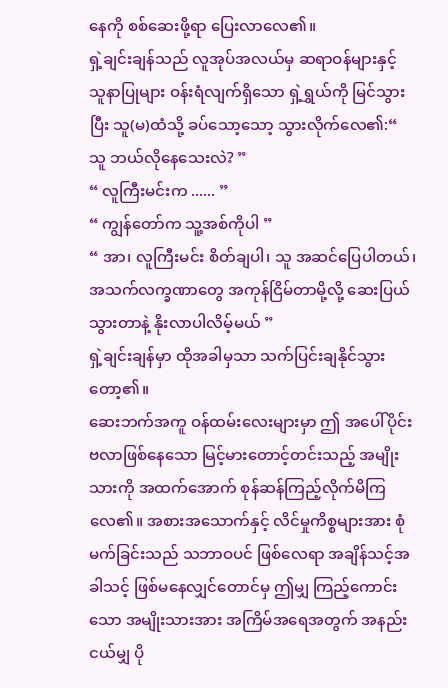နေကို စစ်ဆေးဖို့ရာ ပြေးလာလေ၏။
ရှဲ့ချင်းချန်သည် လူအုပ်အလယ်မှ ဆရာဝန်များနှင့် သူနာပြုများ ဝန်းရံလျက်ရှိသော ရှဲ့ရွှယ်ကို မြင်သွားပြီး သူ(မ)ထံသို့ ခပ်သော့သော့ သွားလိုက်လေ၏:“ သူ ဘယ်လိုနေသေးလဲ? ”
“ လူကြီးမင်းက ...... ”
“ ကျွန်တော်က သူ့အစ်ကိုပါ ”
“ အာ၊ လူကြီးမင်း စိတ်ချပါ၊ သူ အဆင်ပြေပါတယ်၊ အသက်လက္ခဏာတွေ အကုန်ငြိမ်တာမို့လို့ ဆေးပြယ်သွားတာနဲ့ နိုးလာပါလိမ့်မယ် ”
ရှဲ့ချင်းချန်မှာ ထိုအခါမှသာ သက်ပြင်းချနိုင်သွားတော့၏။
ဆေးဘက်အကူ ဝန်ထမ်းလေးများမှာ ဤ အပေါ်ပိုင်း ဗလာဖြစ်နေသော မြင့်မားတောင့်တင်းသည့် အမျိုးသားကို အထက်အောက် စုန်ဆန်ကြည့်လိုက်မိကြလေ၏။ အစားအသောက်နှင့် လိင်မှုကိစ္စများအား စုံမက်ခြင်းသည် သဘာဝပင် ဖြစ်လေရာ အချိန်သင့်အခါသင့် ဖြစ်မနေလျှင်တောင်မှ ဤမျှ ကြည့်ကောင်းသော အမျိုးသားအား အကြိမ်အရေအတွက် အနည်းငယ်မျှ ပို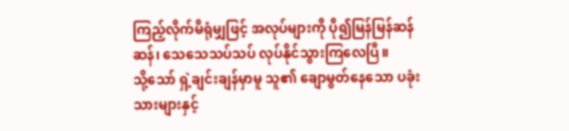ကြည့်လိုက်မိရုံမျှဖြင့် အလုပ်များကို ပို၍မြန်မြန်ဆန်ဆန်၊ သေသေသပ်သပ် လုပ်နိုင်သွားကြလေပြီ။
သို့သော် ရှဲ့ချင်းချန်မှာမူ သူ၏ ချောမွတ်နေသော ပခုံးသားများနှင့်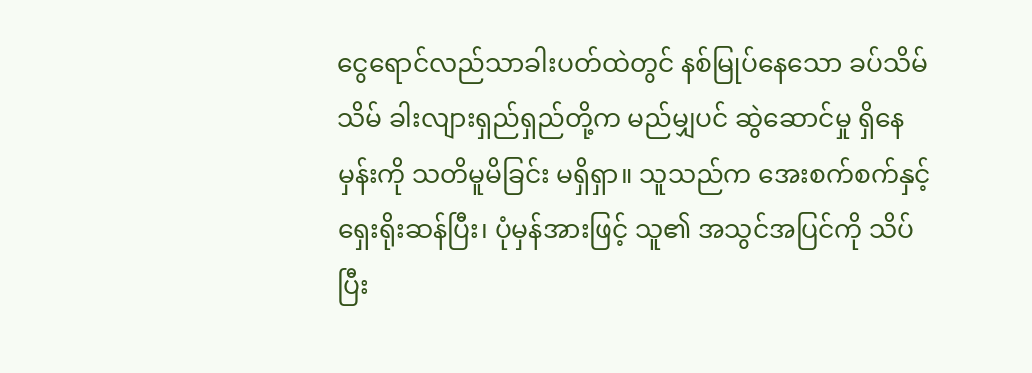ငွေရောင်လည်သာခါးပတ်ထဲတွင် နစ်မြုပ်နေသော ခပ်သိမ်သိမ် ခါးလျားရှည်ရှည်တို့က မည်မျှပင် ဆွဲဆောင်မှု ရှိနေမှန်းကို သတိမူမိခြင်း မရှိရှာ။ သူသည်က အေးစက်စက်နှင့် ရှေးရိုးဆန်ပြီး၊ ပုံမှန်အားဖြင့် သူ၏ အသွင်အပြင်ကို သိပ်ပြီး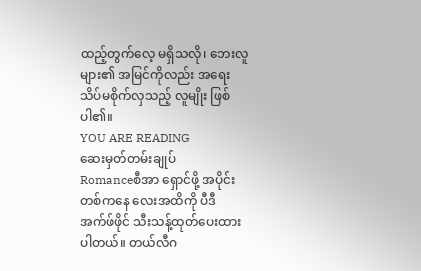ထည့်တွက်လေ့ မရှိသလို၊ ဘေးလူများ၏ အမြင်ကိုလည်း အရေးသိပ်မစိုက်လှသည့် လူမျိုး ဖြစ်ပါ၏။
YOU ARE READING
ဆေးမှတ်တမ်းချုပ်
Romanceစီအာ ရှောင်ဖို့ အပိုင်းတစ်ကနေ လေးအထိကို ပီဒီအက်ဖ်ဖိုင် သီးသန့်ထုတ်ပေးထားပါတယ်။ တယ်လီဂ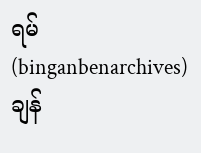ရမ် (binganbenarchives) ချန်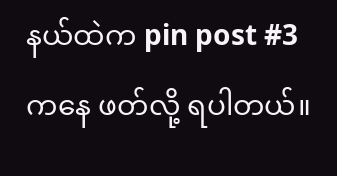နယ်ထဲက pin post #3 ကနေ ဖတ်လို့ ရပါတယ်။